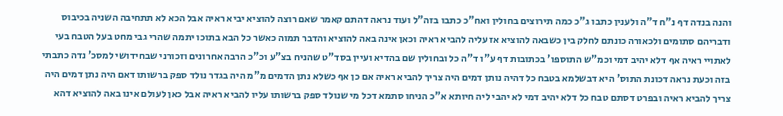והנה בנדה דף נ"ח ד"ה ולענין כתבו ג"כ כמה תירוצים בחולין ואח"כ כתבו בזה"ל ועוד נראה דהתם קאמר שאם רוצה להוציא יביא ראיה אבל הכא לא תתחיבה השניה בכיבוס ודבריהם סתומים ולכאורה כונתם לחלק בין כשבאה להוציא אז עליה להביא ראיה וכאן אינה באה להוציא והדבר תמוה כאשר כל הבא בתוכו יתמה שהרי גבי מחט בעל הטבח בעי לאתויי ראיה אף דלא יהיב דמי וכמ"ש התוספו' בכתובות דף ע"ו ד"ה כל ובחולין שם בהדיא ועיין בסד"ט שהניח בצ"ע וכ"כ הרבה אחרונים וזכורני שבחידושי למסכ' נדה כתבתי בזה וכעת נראה דכונת התוס' היא דבשלמא בטבח כל דהיה נותן דמים היה צריך להביא ראיה אם כן אף כשלא נתן הדמים מ"מ היה בגדר נולד ספק ברשותו דאם היה נתן דמים היה צריך להביא ראיה ובפרט דסתם טבח כל דלא יהיב דמי לא יהבי ליה חיותא א"כ הניחו סתמא דכל מי שנולד ספק ברשותו עליו להביא ראיה אבל כאן לעולם אינו באה להוציא דהא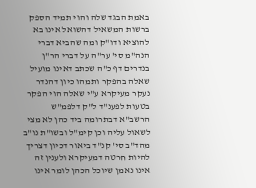באמת הבגד שלה והוי תמיד הספק ברשות המשאיל דהשואל אינו בא להוציא ודו"ק ומה שהביא דברי הנה"מ סי' ער"ה על דברי הר"ן בנדרים דף כ"ה שכתב דאינו מועיל שאלה בהפקר ותמהו כיון דהנדר נעקר מעיקרא ע"י שאלה הוי הפקר בטעות לפענ"ד ל"ק דלפמ"ש הרשב"א דבתרומה ביד כהן לא מצי לשאול עליה וכן קימ"ל ובשו"ת נו"ב מהד"ב סי' קנ"ד ביאור דכיון דצריך להיות חרטה דמעיקרא ולענין זה אינו נאמן שיוכל הכהן לומר אינו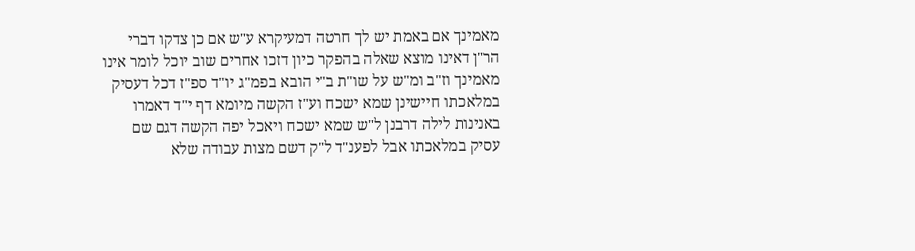מאמינך אם באמת יש לך חרטה דמעיקרא ע"ש אם כן צדקו דברי הר"ן דאינו מוצא שאלה בהפקר כיון דזכו אחרים שוב יוכל לומר אינו מאמינך וז"ב ומ"ש על שו"ת ב"י הובא בפמ"ג יו"ד ספ"ז דכל דעסיק במלאכתו חיישינן שמא ישכח וע"ז הקשה מיומא דף י"ד דאמרו באנינות לילה דרבנן ל"ש שמא ישכח ויאכל יפה הקשה דגם שם עסיק במלאכתו אבל לפענ"ד ל"ק דשם מצות עבודה שלא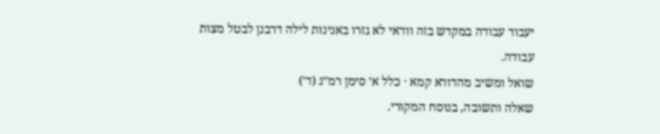יעבוד עבודה במקדש בזה וודאי לא גזרו באנינות לילה דרבנן לבטל מצות עבודה.
שואל ומשיב מהדורא קמא · כלל א׳ סימן רמ״ג (ד׳)
שאלה ותשובה, בנוסח המקורי.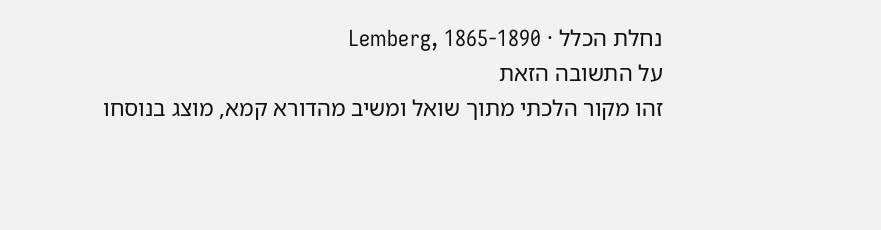נחלת הכלל · Lemberg, 1865-1890
על התשובה הזאת
זהו מקור הלכתי מתוך שואל ומשיב מהדורא קמא, מוצג בנוסחו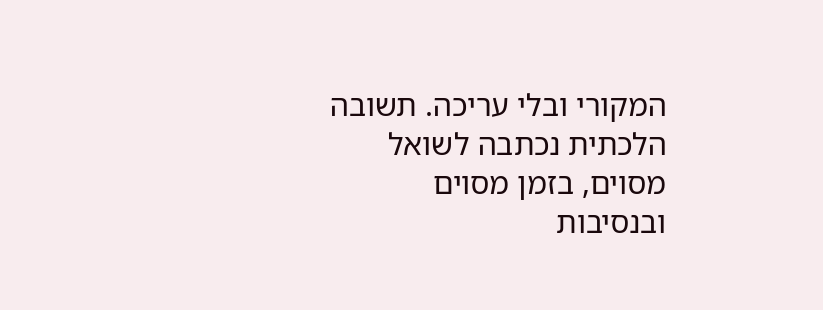המקורי ובלי עריכה. תשובה הלכתית נכתבה לשואל מסוים, בזמן מסוים ובנסיבות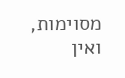מסוימות, ואין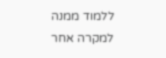ללמוד ממנה למקרה אחר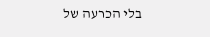בלי הכרעה של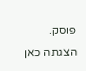פוסק. הצגתה כאן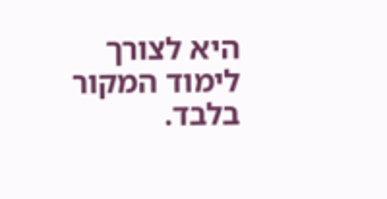היא לצורך לימוד המקור בלבד.